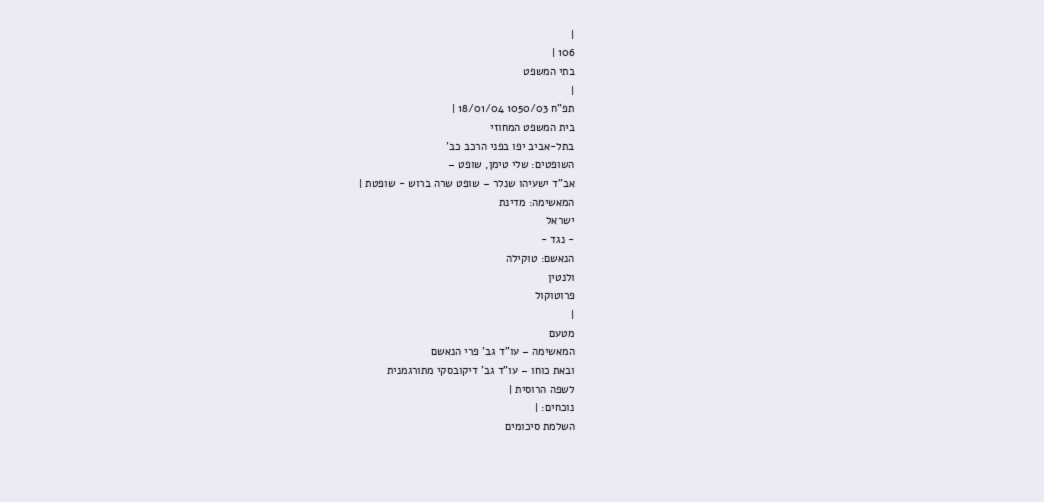|
106 |
בתי המשפט
|
תפ"ח 1050/03 18/01/04 |
בית המשפט המחוזי
בתל-אביב יפו בפני הרכב כב'
השופטים: שלי טימן, שופט –
אב"ד ישעיהו שנלר – שופט שרה ברוש - שופטת |
המאשימה: מדינת
ישראל
- נגד -
הנאשם: טוקילה
ולנטין
פרוטוקול
|
מטעם
המאשימה – עו"ד גב' פרי הנאשם
ובאת כוחו – עו"ד גב' דיקובסקי מתורגמנית
לשפה הרוסית |
נוכחים: |
השלמת סיכומים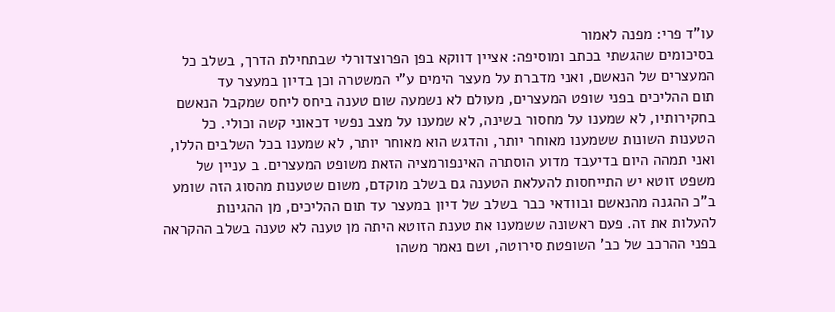עו"ד פרי: מפנה לאמור
בסיכומים שהגשתי בכתב ומוסיפה: אציין דווקא בפן הפרוצדורלי שבתחילת הדרך, בשלב כל
המעצרים של הנאשם, ואני מדברת על מעצר הימים ע"י המשטרה וכן בדיון במעצר עד
תום ההליכים בפני שופט המעצרים, מעולם לא נשמעה שום טענה ביחס ליחס שמקבל הנאשם
בחקירותיו, לא שמענו על מחסור בשינה, לא שמענו על מצב נפשי דכאוני קשה וכולי. כל
הטענות השונות ששמענו מאוחר יותר, והדגש הוא מאוחר יותר, לא שמענו בכל השלבים הללו,
ואני תמהה היום בדיעבד מדוע הוסתרה האינפורמציה הזאת משופט המעצרים. ב עניין של
משפט זוטא יש התייחסות להעלאת הטענה גם בשלב מוקדם, משום שטענות מהסוג הזה שומע
ב"כ ההגנה מהנאשם ובוודאי כבר בשלב של דיון במעצר עד תום ההליכים, מן ההגינות
להעלות את זה. פעם ראשונה ששמענו את טענת הזוטא היתה מן טענה לא טענה בשלב ההקראה
בפני ההרכב של כב' השופטת סירוטה, ושם נאמר משהו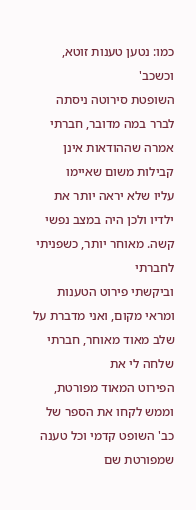כמו: נטען טענות זוטא, וכשכב'
השופטת סירוטה ניסתה לברר במה מדובר, חברתי אמרה שההודאות אינן קבילות משום שאיימו
עליו שלא יראה יותר את ילדיו ולכן היה במצב נפשי קשה. מאוחר יותר, כשפניתי לחברתי
וביקשתי פירוט הטענות ומראי מקום, ואני מדברת על שלב מאוד מאוחר, חברתי שלחה לי את
הפירוט המאוד מפורטת, וממש לקחו את הספר של כב' השופט קדמי וכל טענה שמפורטת שם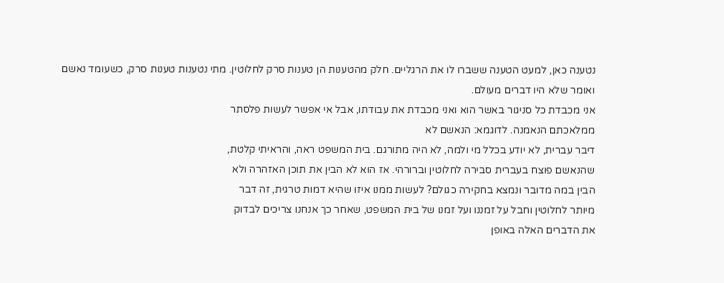נטענה כאן, למעט הטענה ששברו לו את הרגליים. חלק מהטענות הן טענות סרק לחלוטין. מתי נטענות טענות סרק, כשעומד נאשם ואומר שלא היו דברים מעולם.
אני מכבדת כל סניגור באשר הוא ואני מכבדת את עבודתו, אבל אי אפשר לעשות פלסתר
ממלאכתם הנאמנה. לדוגמא: הנאשם לא
דיבר עברית, לא יודע בכלל מי ולמה, לא היה מתורגם. בית המשפט ראה, והראיתי קלטת,
שהנאשם פוצח בעברית סבירה לחלוטין וברורהי. אז הוא לא הבין את תוכן האזהרה ולא
הבין במה מדובר ונמצא בחקירה כגולם? לעשות ממנו איזו שהיא דמות טרגית, זה דבר
מיותר לחלוטין וחבל על זמננו ועל זמנו של בית המשפט, שאחר כך אנחנו צריכים לבדוק
את הדברים האלה באופן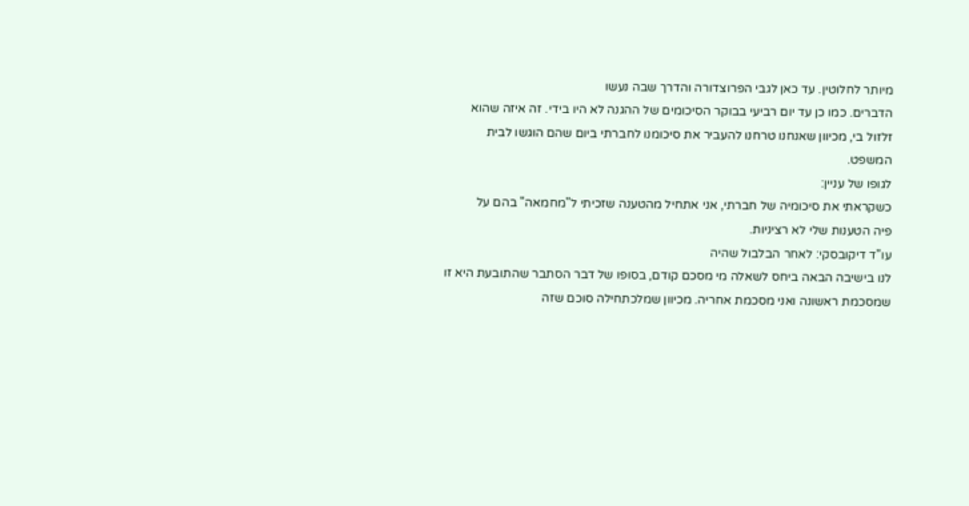מיותר לחלוטין. עד כאן לגבי הפרוצדורה והדרך שבה נעשו
הדברים. כמו כן עד יום רביעי בבוקר הסיכומים של ההגנה לא היו בידי. זה איזה שהוא
זלזול בי, מכיוון שאנחנו טרחנו להעביר את סיכומנו לחברתי ביום שהם הוגשו לבית
המשפט.
לגופו של עניין:
כשקראתי את סיכומיה של חברתי, אני אתחיל מהטענה שזכיתי ל"מחמאה" בהם על
פיה הטענות שלי לא רציניות.
עו"ד דיקובסקי: לאחר הבלבול שהיה
לנו בישיבה הבאה ביחס לשאלה מי מסכם קודם, בסופו של דבר הסתבר שהתובעת היא זו
שמסכמת ראשונה ואני מסכמת אחריה. מכיוון שמלכתחילה סוכם שזה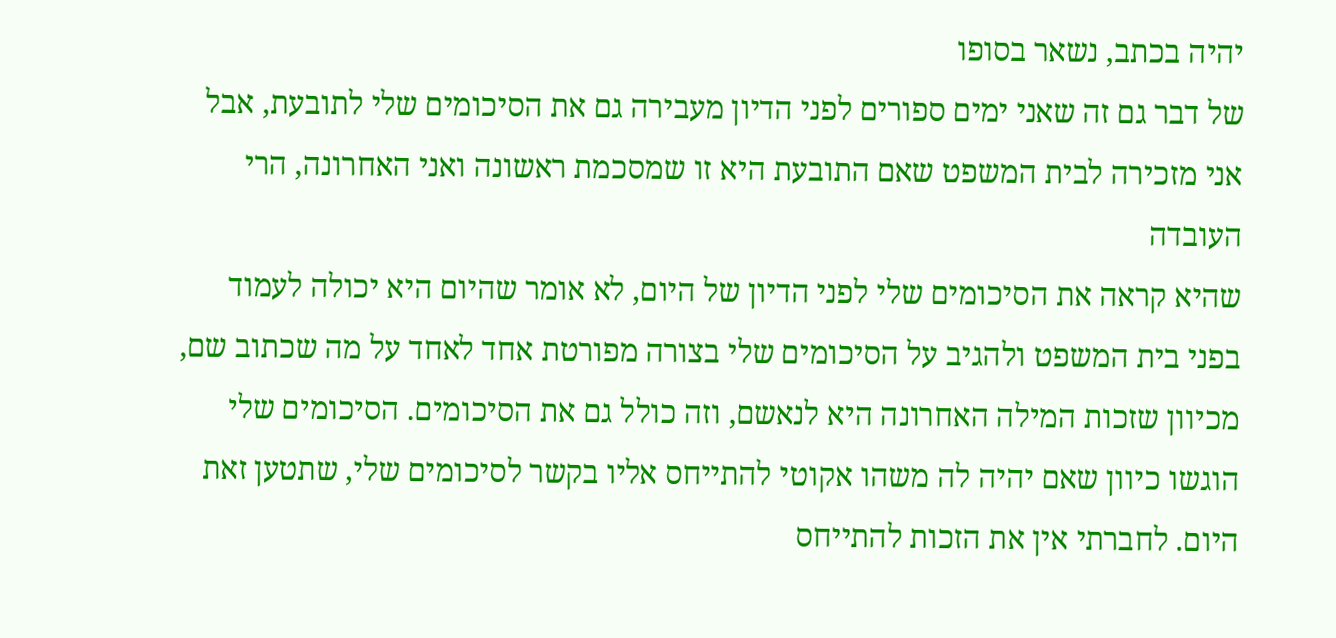יהיה בכתב, נשאר בסופו
של דבר גם זה שאני ימים ספורים לפני הדיון מעבירה גם את הסיכומים שלי לתובעת, אבל
אני מזכירה לבית המשפט שאם התובעת היא זו שמסכמת ראשונה ואני האחרונה, הרי העובדה
שהיא קראה את הסיכומים שלי לפני הדיון של היום, לא אומר שהיום היא יכולה לעמוד
בפני בית המשפט ולהגיב על הסיכומים שלי בצורה מפורטת אחד לאחד על מה שכתוב שם,
מכיוון שזכות המילה האחרונה היא לנאשם, וזה כולל גם את הסיכומים. הסיכומים שלי
הוגשו כיוון שאם יהיה לה משהו אקוטי להתייחס אליו בקשר לסיכומים שלי, שתטען זאת
היום. לחברתי אין את הזכות להתייחס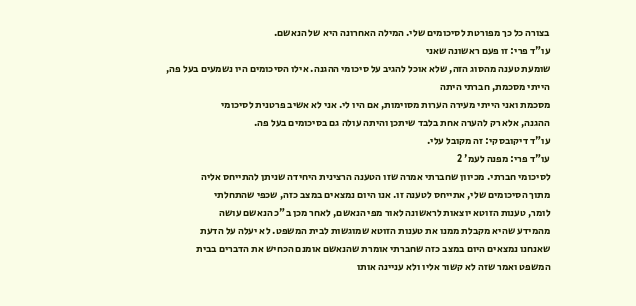בצורה כל כך מפורטת לסיכומים שלי. המילה האחרונה היא של הנאשם.
עו"ד פרי: זו פעם ראשונה שאני
שומעת טענה מהסוג הזה, שלא אוכל להגיב על סיכומי ההגנה. אילו הסיכומים היו נשמעים בעל פה, הייתי מסכמת, חברתי היתה
מסכמת ואני הייתי מעירה הערות מסוימות, אם היו לי. אני לא אשיב פרטנית לסיכומי
ההגנה, אלא רק להערה אחת בלבד שיתכן והיתה עולה גם בסיכומים בעל פה.
עו"ד דיקובסקי: זה מקובל עלי.
עו"ד פרי: מפנה לעמ' 2
לסיכומי חברתי. מכיוון שחברתי אמרה שזו הטענה הרצינית היחידה שניתן להתייחס אליה
מתוך הסיכומים שלי, אתייחס לטענה זו. אנו היום נמצאים במצב כזה, שכפי שהתחלתי
לומר, טענות הזוטא יוצאות לראשונה לאור מפי הנאשם, לאחר מכן ב"כ הנאשם עושה
מהמידע שהיא מקבלת ממנו את טענות הזוטא שמוגשות לבית המשפט. לא יעלה על הדעת
שאנחנו נמצאים היום במצב כזה שחברתי אומרת שהנאשם אומנם הכחיש את הדברים בבית
המשפט ואמר שזה לא קשור אליו ולא עניינה אותו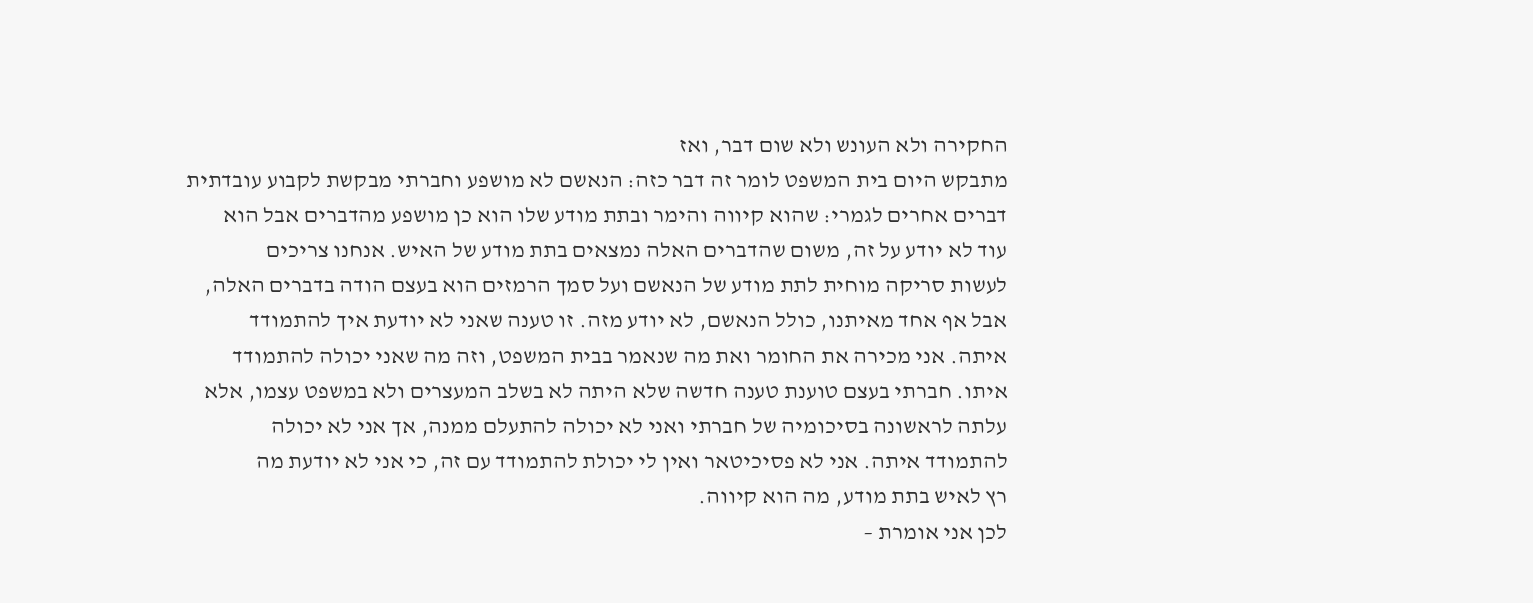החקירה ולא העונש ולא שום דבר, ואז
מתבקש היום בית המשפט לומר זה דבר כזה: הנאשם לא מושפע וחברתי מבקשת לקבוע עובדתית
דברים אחרים לגמרי: שהוא קיווה והימר ובתת מודע שלו הוא כן מושפע מהדברים אבל הוא
עוד לא יודע על זה, משום שהדברים האלה נמצאים בתת מודע של האיש. אנחנו צריכים
לעשות סריקה מוחית לתת מודע של הנאשם ועל סמך הרמזים הוא בעצם הודה בדברים האלה,
אבל אף אחד מאיתנו, כולל הנאשם, לא יודע מזה. זו טענה שאני לא יודעת איך להתמודד
איתה. אני מכירה את החומר ואת מה שנאמר בבית המשפט, וזה מה שאני יכולה להתמודד
איתו. חברתי בעצם טוענת טענה חדשה שלא היתה לא בשלב המעצרים ולא במשפט עצמו, אלא
עלתה לראשונה בסיכומיה של חברתי ואני לא יכולה להתעלם ממנה, אך אני לא יכולה
להתמודד איתה. אני לא פסיכיטאר ואין לי יכולת להתמודד עם זה, כי אני לא יודעת מה
רץ לאיש בתת מודע, מה הוא קיווה.
לכן אני אומרת –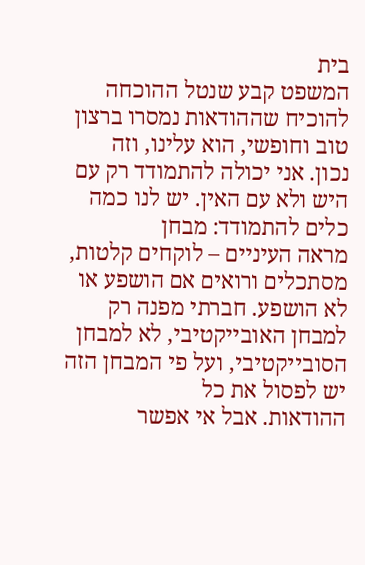בית
המשפט קבע שנטל ההוכחה להוכיח שההודאות נמסרו ברצון טוב וחופשי, הוא עלינו, וזה
נכון. אני יכולה להתמודד רק עם היש ולא עם האין. יש לנו כמה כלים להתמודד: מבחן
מראה העיניים – לוקחים קלטות, מסתכלים ורואים אם הושפע או לא הושפע. חברתי מפנה רק
למבחן האובייקטיבי, לא למבחן הסובייקטיבי, ועל פי המבחן הזה יש לפסול את כל
ההודאות. אבל אי אפשר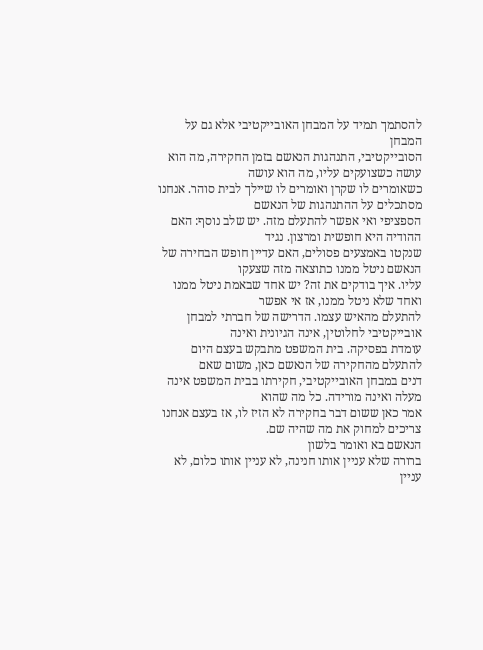להסתמך תמיד על המבחן האובייקטיבי אלא גם על המבחן
הסובייקטיבי, התנהגות הנאשם בזמן החקירה, מה הוא עושה כשצועקים עליו, מה הוא עושה
כשאומרים לו שקרן ואומרים לו שיילך לבית סוהר. אנחנו מסתכלים על ההתנהגות של הנאשם
הספציפי ואי אפשר להתעלם מזה. יש שלב נוסף: האם ההודיה היא חופשית ומרצון. נגיד
שנקטו באמצעים פסולים, האם עדיין חופש הבחירה של הנאשם ניטל ממנו כתוצאה מזה שצעקו
עליו. איך בודקים את זה? יש אחד שבאמת ניטל ממנו ואחד שלא ניטל ממנו, אז אי אפשר
להתעלם מהאיש עצמו. הדרישה של חברתי למבחן אובייקטיבי לחלוטין, אינה הגיונית ואינה
עומדת בפסיקה. בית המשפט מתבקש בעצם היום להתעלם מהחקירה של הנאשם כאן, משום שאם
דנים במבחן האובייקטיבי, חקירתו בבית המשפט אינה מעלה ואינה מורידה. כל מה שהוא
אמר כאן ששום דבר בחקירה לא הזיז לו, אז בעצם אנחנו צריכים למחוק את מה שהיה שם.
הנאשם בא ואומר בלשון
ברורה שלא עניין אותו חנינה, לא עניין אותו כלום, לא עניין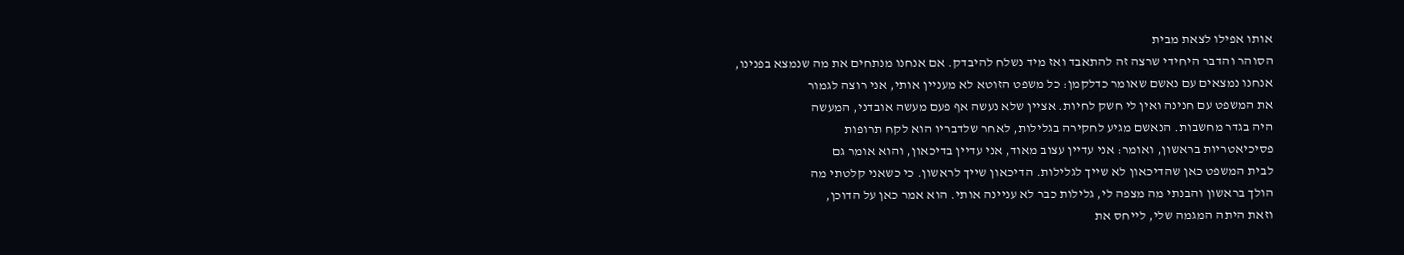אותו אפילו לצאת מבית
הסוהר והדבר היחידי שרצה זה להתאבד ואז מיד נשלח להיבדק. אם אנחנו מנתחים את מה שנמצא בפנינו,
אנחנו נמצאים עם נאשם שאומר כדלקמן: כל משפט הזוטא לא מעניין אותי, אני רוצה לגמור
את המשפט עם חנינה ואין לי חשק לחיות. אציין שלא נעשה אף פעם מעשה אובדני, המעשה
היה בגדר מחשבות. הנאשם מגיע לחקירה בגלילות, לאחר שלדבריו הוא לקח תרופות
פסיכיאטריות בראשון, ואומר: אני עדיין עצוב מאוד, אני עדיין בדיכאון, והוא אומר גם
לבית המשפט כאן שהדיכאון לא שייך לגלילות. הדיכאון שייך לראשון. כי כשאני קלטתי מה
הולך בראשון והבנתי מה מצפה לי, גלילות כבר לא עניינה אותי. הוא אמר כאן על הדוכן,
וזאת היתה המגמה שלי, לייחס את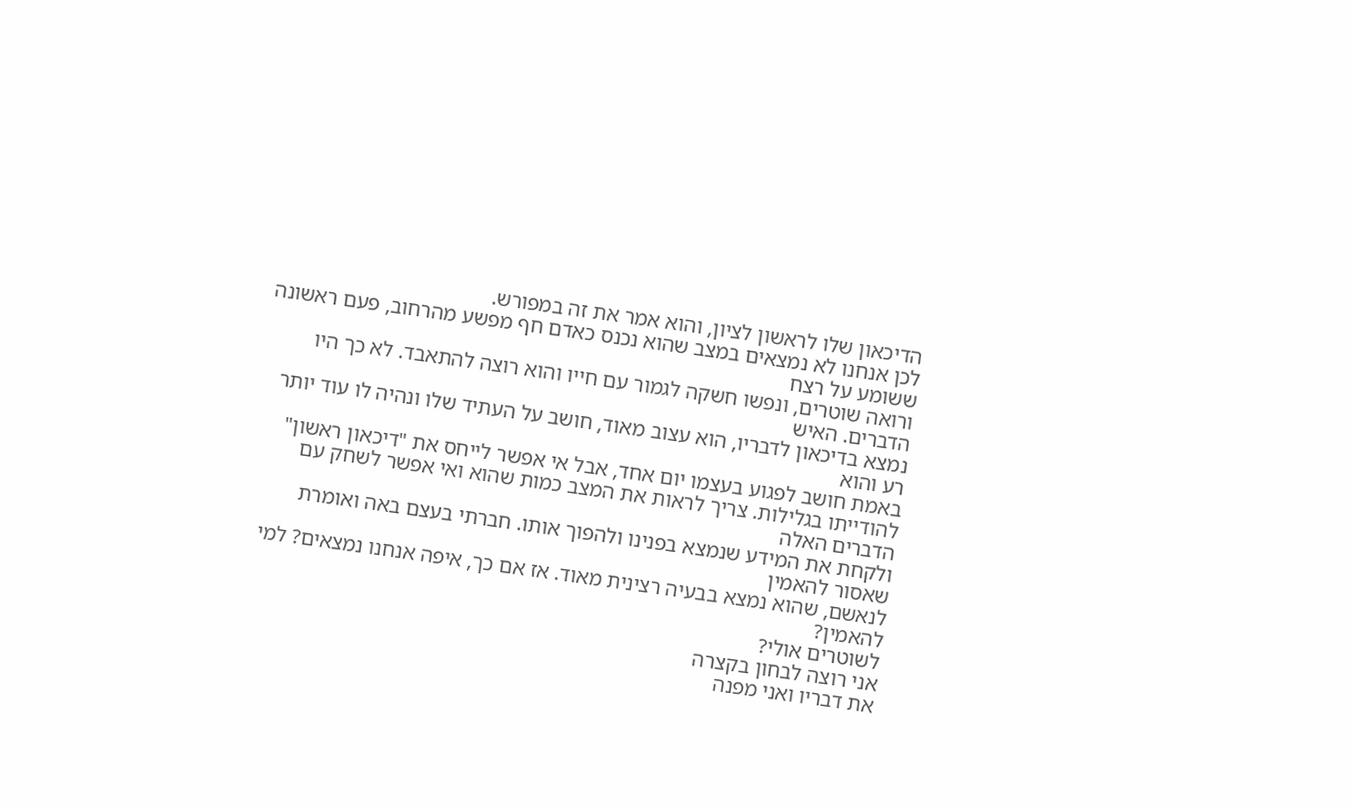הדיכאון שלו לראשון לציון, והוא אמר את זה במפורש.
לכן אנחנו לא נמצאים במצב שהוא נכנס כאדם חף מפשע מהרחוב, פעם ראשונה ששומע על רצח
ורואה שוטרים, ונפשו חשקה לגמור עם חייו והוא רוצה להתאבד. לא כך היו הדברים. האיש
נמצא בדיכאון לדבריו, הוא עצוב מאוד, חושב על העתיד שלו ונהיה לו עוד יותר רע והוא
באמת חושב לפגוע בעצמו יום אחד, אבל אי אפשר לייחס את "דיכאון ראשון"
להודייתו בגלילות. צריך לראות את המצב כמות שהוא ואי אפשר לשחק עם הדברים האלה
ולקחת את המידע שנמצא בפנינו ולהפוך אותו. חברתי בעצם באה ואומרת שאסור להאמין
לנאשם, שהוא נמצא בבעיה רצינית מאוד. אז אם כך, איפה אנחנו נמצאים? למי להאמין?
לשוטרים אולי?
אני רוצה לבחון בקצרה
את דבריו ואני מפנה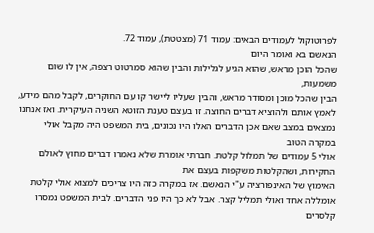לפרוטוקול לעמודים הבאים: עמוד 71 (מצטטת), עמוד 72.
הנאשם בא ואומר היום
שהכל הוכן מראש, שהוא הגיע לגלילות והבין שהוא סמרטוט רצפה, אין לו שום משמעות,
הבין שהכל מוכן ומסודר מראש, והבין שעליו ליישר קו עם החוקרים, לקבל מהם מידע,
לאמץ אותם ולהוציא דברים החוצה. זו בעצם טענת הזוטא השניה העיקרית. ואז אנחנו
נמצאים במצב שאם אכן הדברים האלו היו נכונים, בית המשפט היה מקבל אולי במקרה הטוב
אולי 5 עמודים של תמלול קלטת. חברתי אומרת שלא נאמרו דברים מחוץ לאולם
החקירות, ושהקלטות משקפות בעצם את
האימוץ של האינפורציה ע"י הנאשם. אז במקרה כזה היו צריכים למצוא אולי קלטת
אומללה אחד ואולי תמליל קצר. אבל לא כך היו פני הדברים. לבית המשפט נמסרו קלסרים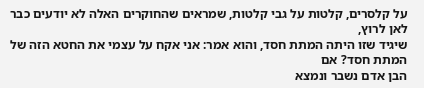על קלסרים, קלטות על גבי קלטות, שמראים שהחוקרים האלה לא יודעים כבר לאן לרוץ,
שיגיד שזו היתה המתת חסד, והוא אמר: אני אקח על עצמי את החטא הזה של המתת חסד? אם
הבן אדם נשבר ונמצא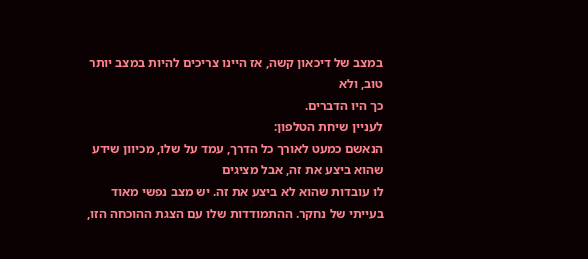במצב של דיכאון קשה, אז היינו צריכים להיות במצב יותר טוב, ולא
כך היו הדברים.
לעניין שיחת הטלפון:
הנאשם כמעט לאורך כל הדרך, עמד על שלו, מכיוון שידע שהוא ביצע את זה, אבל מציגים
לו עובדות שהוא לא ביצע את זה. יש מצב נפשי מאוד בעייתי של נחקר. ההתמודדות שלו עם הצגת ההוכחה הזו,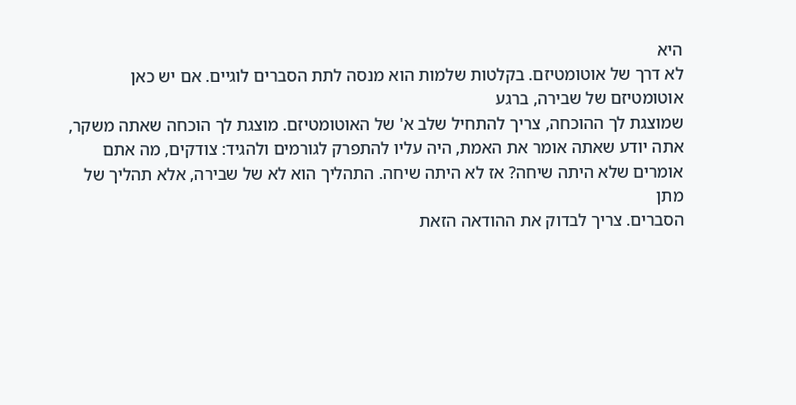היא
לא דרך של אוטומטיזם. בקלטות שלמות הוא מנסה לתת הסברים לוגיים. אם יש כאן אוטומטיזם של שבירה, ברגע
שמוצגת לך ההוכחה, צריך להתחיל שלב א' של האוטומטיזם. מוצגת לך הוכחה שאתה משקר,
אתה יודע שאתה אומר את האמת, היה עליו להתפרק לגורמים ולהגיד: צודקים, מה אתם
אומרים שלא היתה שיחה? אז לא היתה שיחה. התהליך הוא לא של שבירה, אלא תהליך של מתן
הסברים. צריך לבדוק את ההודאה הזאת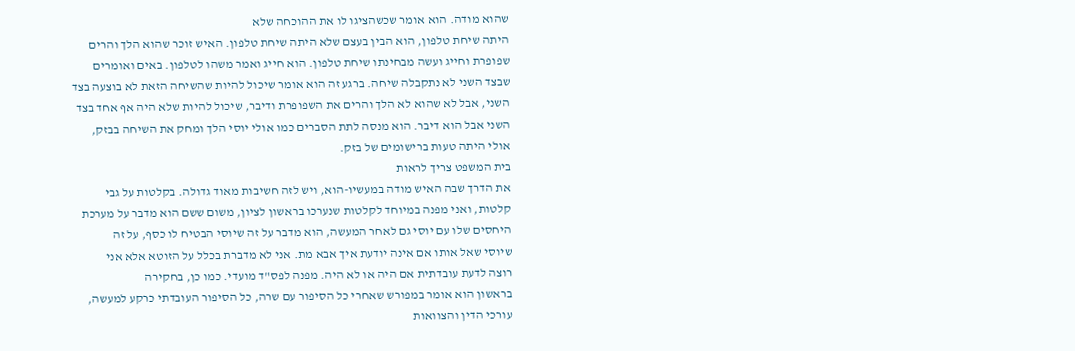שהוא מודה. הוא אומר שכשהציגו לו את ההוכחה שלא
היתה שיחת טלפון, הוא הבין בעצם שלא היתה שיחת טלפון. האיש זוכר שהוא הלך והרים
שפופרת וחייג ועשה מבחינתו שיחת טלפון. הוא חייג ואמר משהו לטלפון. באים ואומרים
שבצד השני לא נתקבלה שיחה. ברגע זה הוא אומר שיכול להיות שהשיחה הזאת לא בוצעה בצד
השני, אבל לא שהוא לא הלך והרים את השפופרת ודיבר, שיכול להיות שלא היה אף אחד בצד
השני אבל הוא דיבר. הוא מנסה לתת הסברים כמו אולי יוסי הלך ומחק את השיחה בבזק,
אולי היתה טעות ברישומים של בזק.
בית המשפט צריך לראות
את הדרך שבה האיש מודה במעשיו-הוא, ויש לזה חשיבות מאוד גדולה. בקלטות על גבי
קלטות, ואני מפנה במיוחד לקלטות שנערכו בראשון לציון, משום ששם הוא מדבר על מערכת
היחסים שלו עם יוסי גם לאחר המעשה, הוא מדבר על זה שיוסי הבטיח לו כסף, על זה
שיוסי שאל אותו אם אינה יודעת איך אבא מת. אני לא מדברת בכלל על הזוטא אלא אני
רוצה לדעת עובדתית אם היה או לא היה. מפנה לפס"ד מועדי. כמו כן, בחקירה
בראשון הוא אומר במפורש שאחרי כל הסיפור עם שרה, כל הסיפור העובדתי כרקע למעשה,
עורכי הדין והצוואות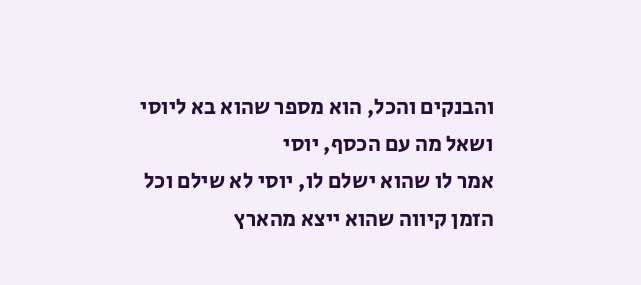והבנקים והכל, הוא מספר שהוא בא ליוסי ושאל מה עם הכסף, יוסי
אמר לו שהוא ישלם לו, יוסי לא שילם וכל הזמן קיווה שהוא ייצא מהארץ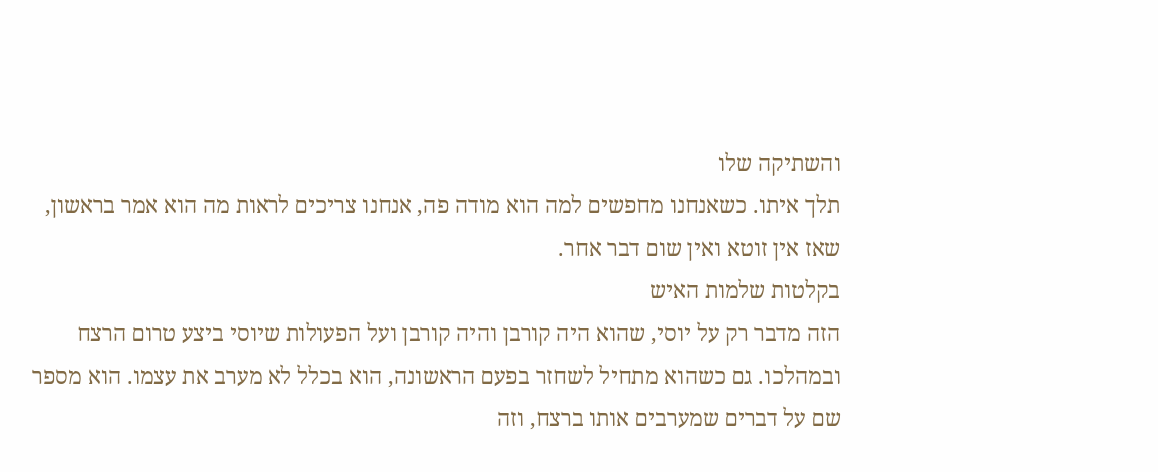והשתיקה שלו
תלך איתו. כשאנחנו מחפשים למה הוא מודה פה, אנחנו צריכים לראות מה הוא אמר בראשון,
שאז אין זוטא ואין שום דבר אחר.
בקלטות שלמות האיש
הזה מדבר רק על יוסי, שהוא היה קורבן והיה קורבן ועל הפעולות שיוסי ביצע טרום הרצח
ובמהלכו. גם כשהוא מתחיל לשחזר בפעם הראשונה, הוא בכלל לא מערב את עצמו. הוא מספר
שם על דברים שמערבים אותו ברצח, וזה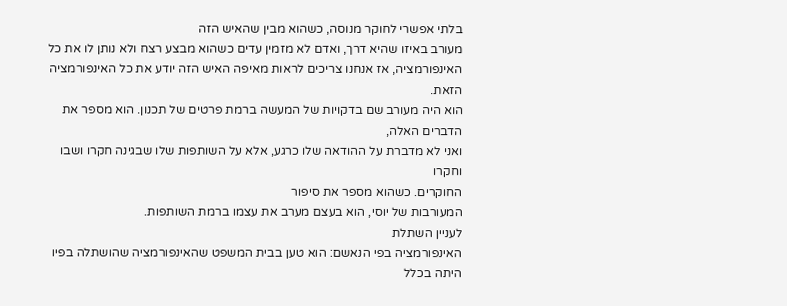בלתי אפשרי לחוקר מנוסה, כשהוא מבין שהאיש הזה
מעורב באיזו שהיא דרך, ואדם לא מזמין עדים כשהוא מבצע רצח ולא נותן לו את כל
האינפורמציה, אז אנחנו צריכים לראות מאיפה האיש הזה יודע את כל האינפורמציה הזאת.
הוא היה מעורב שם בדקויות של המעשה ברמת פרטים של תכנון. הוא מספר את הדברים האלה,
ואני לא מדברת על ההודאה שלו כרגע, אלא על השותפות שלו שבגינה חקרו ושבו וחקרו
החוקרים. כשהוא מספר את סיפור
המעורבות של יוסי, הוא בעצם מערב את עצמו ברמת השותפות.
לעניין השתלת
האינפורמציה בפי הנאשם: הוא טען בבית המשפט שהאינפורמציה שהושתלה בפיו היתה בכלל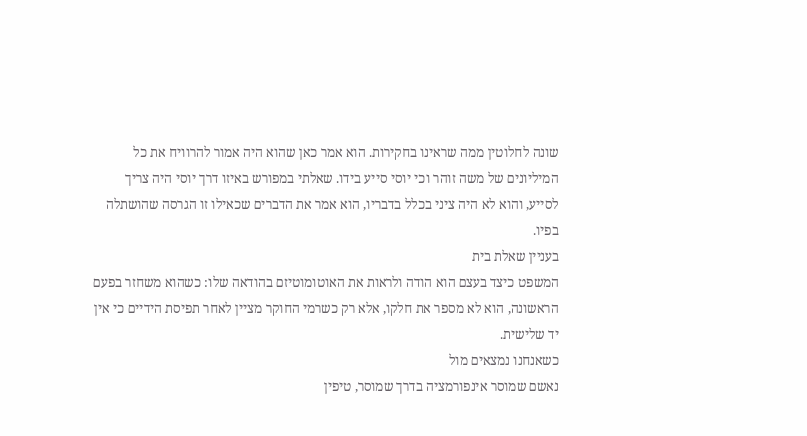שונה לחלוטין ממה שראינו בחקירות. הוא אמר כאן שהוא היה אמור להרוויח את כל
המיליונים של משה זוהר וכי יוסי סייע בידו. שאלתי במפורש באיזו דרך יוסי היה צריך
לסייע, והוא לא היה ציני בכלל בדבריו, הוא אמר את הדברים שכאילו זו הגרסה שהושתלה
בפיו.
בעניין שאלת בית
המשפט כיצד בעצם הוא הודה ולראות את האוטומוטיזם בהודאה שלו: כשהוא משחזר בפעם
הראשונה, הוא לא מספר את חלקו, אלא רק כשרמי החוקר מציין לאחר תפיסת הידיים כי אין
יד שלישית.
כשאנחנו נמצאים מול
נאשם שמוסר אינפורמציה בדרך שמוסר, טיפין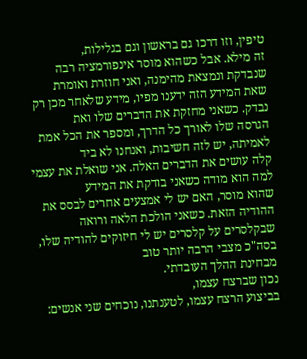טיפין, וזו דרכו גם בראשון וגם בגלילות,
זה מילא. אבל כשהוא מוסר אינפורמציה רבה שנבדקת ונמצאת מהימנה, ואני חוזרת ואומרת
שאת המידע הזה ידענו מפיו, מידע שלאחר מכן רק נבדק. כשאני מחזקת את הדברים שלו ואת
הגרסה שלו לאורך כל הדרך, ומספר את הכל אמת לאמיתה, יש לזה חשיבות, ואנחנו לא ביד
קלה עושים את הדברים האלה. אני שואלת את עצמי למה הוא מודה כשאני בודקת את המידע
שהוא מוסר, האם יש לי אמצעים אחרים לבסס את ההודיה הזאת. כשאני הולכת הלאה ורואה
שבקלסרים על קלסרים יש לי חיזוקים להודיה שלו, בסה"כ מצבי הרבה יותר טוב
מבחינת ההלך העובדתי.
נכון שברצח עצמו,
בביצוע הרצח עצמו, לטענתנו, נוכחים שני אנשים: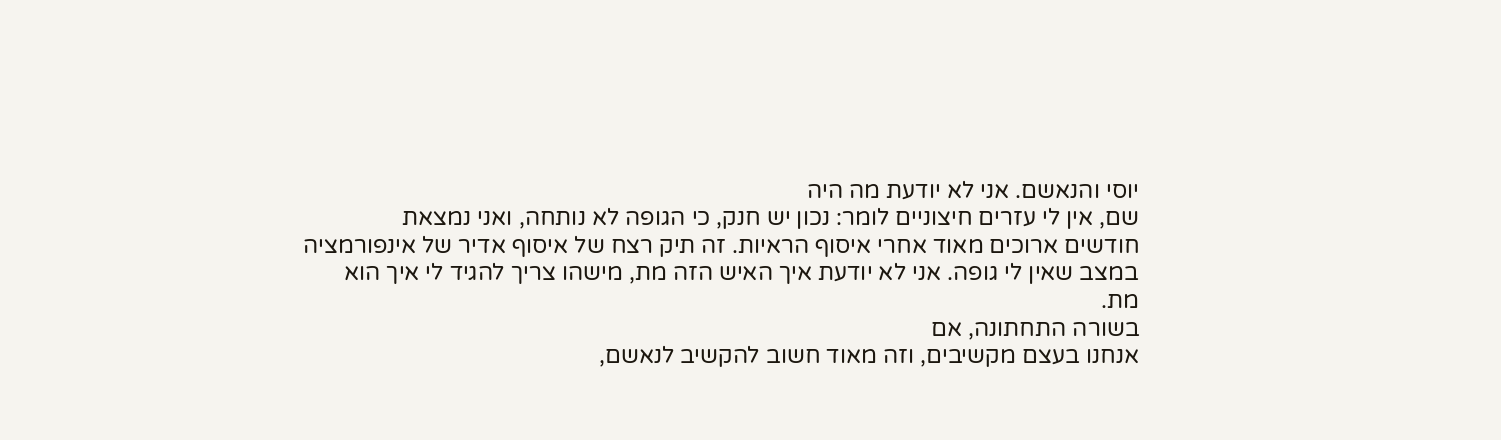יוסי והנאשם. אני לא יודעת מה היה
שם, אין לי עזרים חיצוניים לומר: נכון יש חנק, כי הגופה לא נותחה, ואני נמצאת
חודשים ארוכים מאוד אחרי איסוף הראיות. זה תיק רצח של איסוף אדיר של אינפורמציה
במצב שאין לי גופה. אני לא יודעת איך האיש הזה מת, מישהו צריך להגיד לי איך הוא
מת.
בשורה התחתונה, אם
אנחנו בעצם מקשיבים, וזה מאוד חשוב להקשיב לנאשם,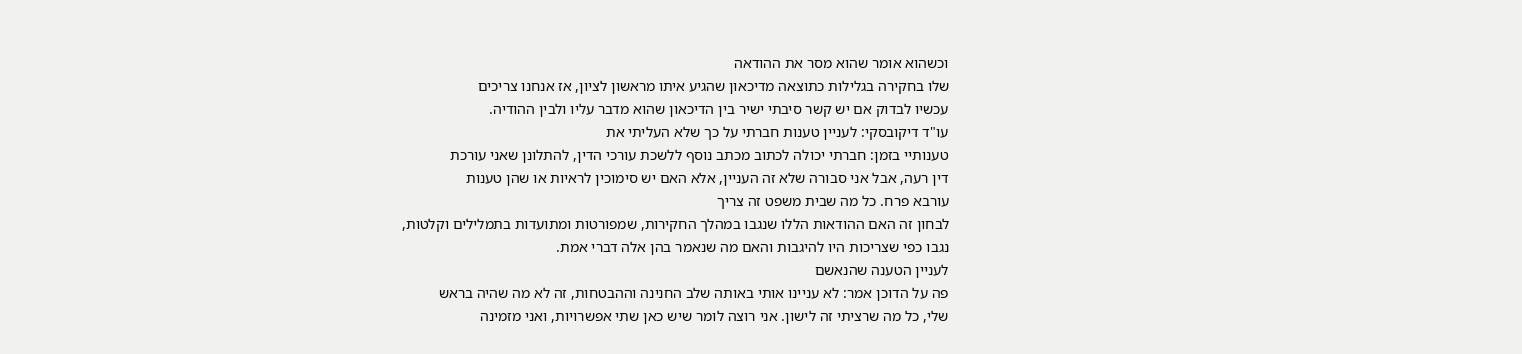וכשהוא אומר שהוא מסר את ההודאה
שלו בחקירה בגלילות כתוצאה מדיכאון שהגיע איתו מראשון לציון, אז אנחנו צריכים
עכשיו לבדוק אם יש קשר סיבתי ישיר בין הדיכאון שהוא מדבר עליו ולבין ההודיה.
עו"ד דיקובסקי: לעניין טענות חברתי על כך שלא העליתי את
טענותיי בזמן: חברתי יכולה לכתוב מכתב נוסף ללשכת עורכי הדין, להתלונן שאני עורכת
דין רעה, אבל אני סבורה שלא זה העניין, אלא האם יש סימוכין לראיות או שהן טענות
עורבא פרח. כל מה שבית משפט זה צריך
לבחון זה האם ההודאות הללו שנגבו במהלך החקירות, שמפורטות ומתועדות בתמלילים וקלטות,
נגבו כפי שצריכות היו להיגבות והאם מה שנאמר בהן אלה דברי אמת.
לעניין הטענה שהנאשם
פה על הדוכן אמר: לא עניינו אותי באותה שלב החנינה וההבטחות, זה לא מה שהיה בראש
שלי, כל מה שרציתי זה לישון. אני רוצה לומר שיש כאן שתי אפשרויות, ואני מזמינה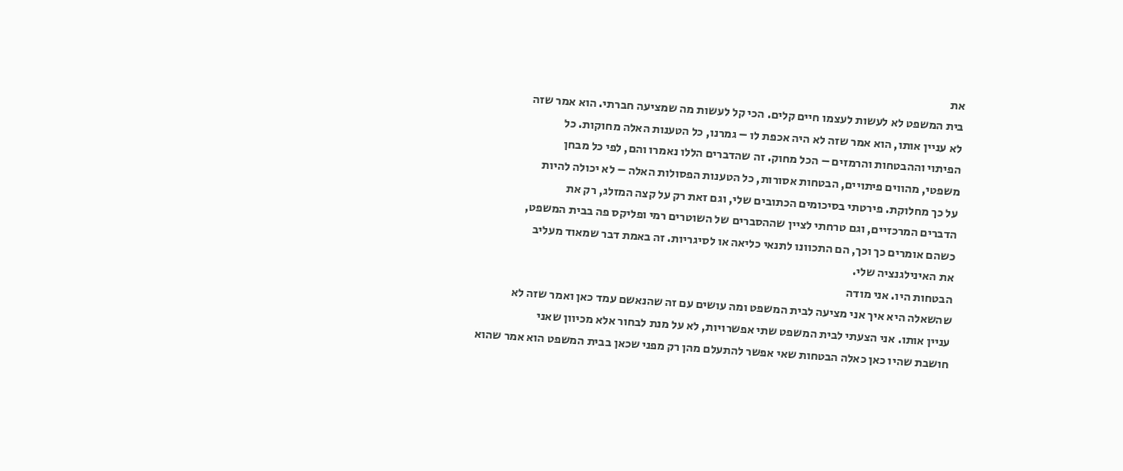את
בית המשפט לא לעשות לעצמו חיים קלים. הכי קל לעשות מה שמציעה חברתי. הוא אמר שזה
לא עניין אותו, הוא אמר שזה לא היה אכפת לו – גמרנו, כל הטענות האלה מחוקות. כל
הפיתוי וההבטחות והרמזים – הכל מחוק. זה שהדברים הללו נאמרו והם, לפי כל מבחן
משפטי, מהווים פיתויים, הבטחות אסורות, כל הטענות הפסולות האלה – לא יכולה להיות
על כך מחלוקת. פירטתי בסיכומים הכתובים שלי, וגם זאת רק על קצה המזלג, רק את
הדברים המרכזיים, וגם טרחתי לציין שההסברים של השוטרים רמי ופליקס פה בבית המשפט,
כשהם אומרים כך וכך, הם התכוונו לתנאי כליאה או לסיגריות. זה באמת דבר שמאוד מעליב
את האינילגנציה שלי.
הבטחות היו. אני מודה
שהשאלה היא איך אני מציעה לבית המשפט ומה עושים עם זה שהנאשם עמד כאן ואמר שזה לא
עניין אותו. אני הצעתי לבית המשפט שתי אפשרויות, לא על מנת לבחור אלא מכיוון שאני
חושבת שהיו כאן כאלה הבטחות שאי אפשר להתעלם מהן רק מפני שכאן בבית המשפט הוא אמר שהוא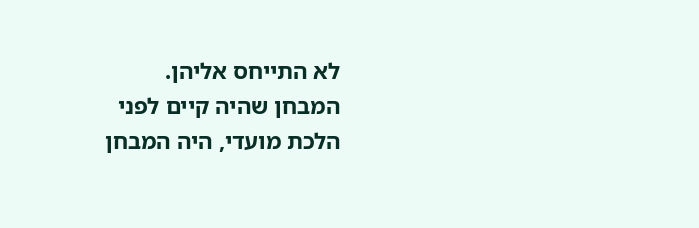לא התייחס אליהן.
המבחן שהיה קיים לפני
הלכת מועדי, היה המבחן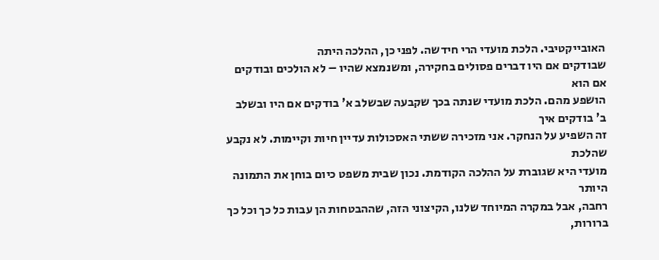האובייקטיבי. הלכת מועדי הרי חידשה. לפני כן, ההלכה היתה
שבודקים אם היו דברים פסולים בחקירה, ומשנמצא שהיו – לא הולכים ובודקים אם הוא
הושפע מהם. הלכת מועדי שנתה בכך שקבעה שבשלב א' בודקים אם היו ובשלב ב' בודקים איך
זה השפיע על הנחקר. אני מזכירה ששתי האסכולות עדיין חיות וקיימות. לא נקבע שהלכת
מועדי היא שגוברת על ההלכה הקודמת. נכון שבית משפט כיום בוחן את התמונה היותר
רחבה, אבל במקרה המיוחד שלנו, הקיצוני הזה, שההבטחות הן עבות כל כך וכל כך ברורות,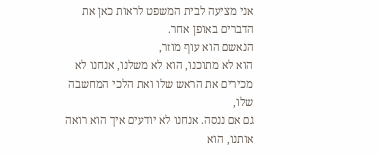אני מציעה לבית המשפט לראות כאן את
הדברים באופן אחר.
הנאשם הוא עוף מוזר,
הוא לא מתוכנו, הוא לא משלנו, אנחנו לא מכירים את הראש שלו ואת הלכי המחשבה שלו,
גם אם ננסה. אנחנו לא יודעים איך הוא רואה אותנו, הוא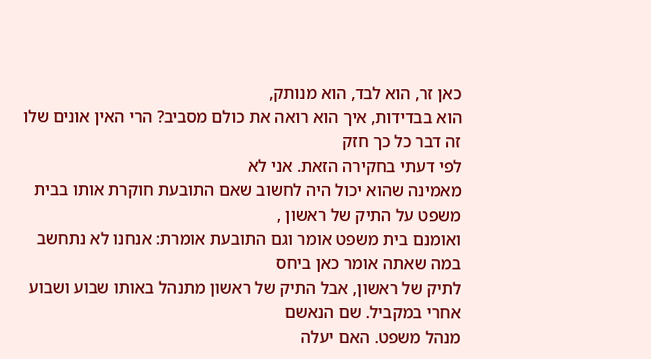כאן זר, הוא לבד, הוא מנותק,
הוא בבדידות, איך הוא רואה את כולם מסביב? הרי האין אונים שלו זה דבר כל כך חזק
לפי דעתי בחקירה הזאת. אני לא
מאמינה שהוא יכול היה לחשוב שאם התובעת חוקרת אותו בבית משפט על התיק של ראשון ,
ואומנם בית משפט אומר וגם התובעת אומרת: אנחנו לא נתחשב במה שאתה אומר כאן ביחס
לתיק של ראשון, אבל התיק של ראשון מתנהל באותו שבוע ושבוע אחרי במקביל. שם הנאשם
מנהל משפט. האם יעלה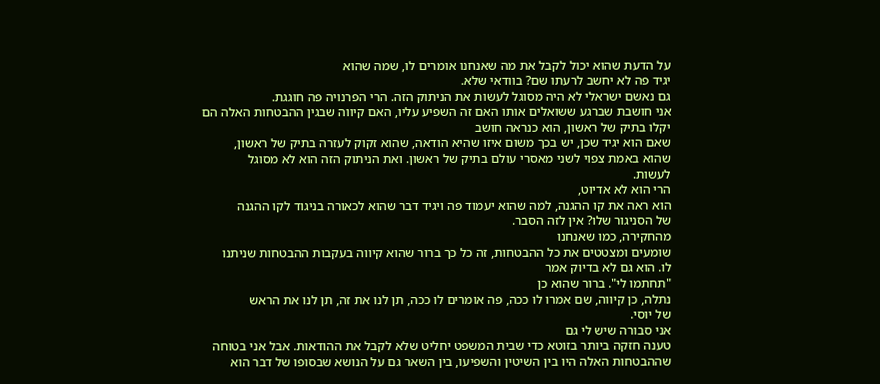על הדעת שהוא יכול לקבל את מה שאנחנו אומרים לו, שמה שהוא
יגיד פה לא יחשב לרעתו שם? בוודאי שלא.
גם נאשם ישראלי לא היה מסוגל לעשות את הניתוק הזה. הרי הפרנויה פה חוגגת.
אני חושבת שברגע ששואלים אותו האם זה השפיע עליו, האם קיווה שבגין ההבטחות האלה הם
יקלו בתיק של ראשון, הוא כנראה חושב
שאם הוא יגיד שכן, יש בכך משום איזו שהיא הודאה, שהוא זקוק לעזרה בתיק של ראשון,
שהוא באמת צפוי לשני מאסרי עולם בתיק של ראשון. ואת הניתוק הזה הוא לא מסוגל
לעשות.
הרי הוא לא אדיוט,
הוא ראה את קו ההגנה, למה שהוא יעמוד פה ויגיד דבר שהוא לכאורה בניגוד לקו ההגנה
של הסניגור שלו? אין לזה הסבר.
מהחקירה, כמו שאנחנו
שומעים ומצטטים את כל ההבטחות, זה כל כך ברור שהוא קיווה בעקבות ההבטחות שניתנו
לו. הוא גם לא בדיוק אמר
"תחתמו לי". ברור שהוא כן
נתלה, כן קיווה, שם אמרו לו ככה, פה אומרים לו ככה, תן לנו את זה, תן לנו את הראש
של יוסי.
אני סבורה שיש לי גם
טענה חזקה ביותר בזוטא כדי שבית המשפט יחליט שלא לקבל את ההודאות. אבל אני בטוחה
שההבטחות האלה היו בין השיטין והשפיעו, בין השאר גם על הנושא שבסופו של דבר הוא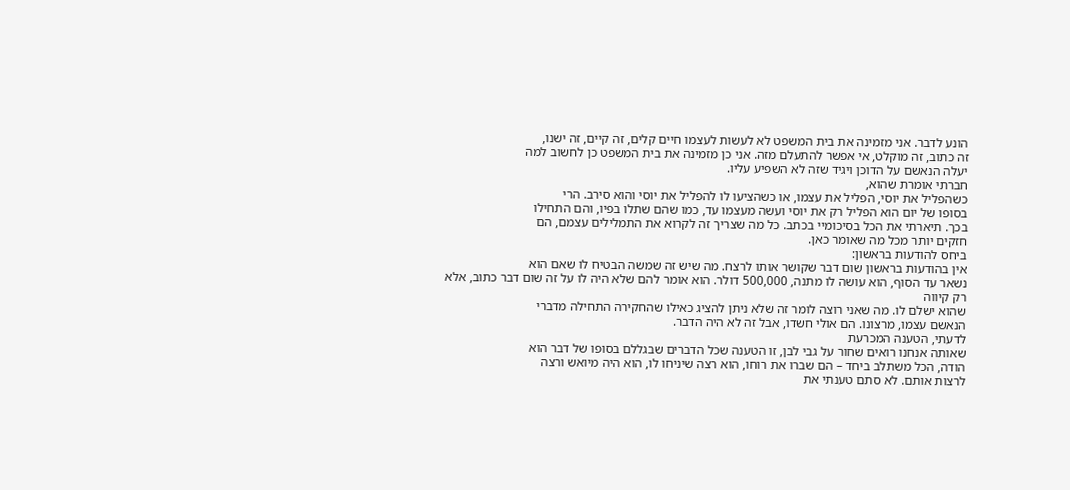הונע לדבר. אני מזמינה את בית המשפט לא לעשות לעצמו חיים קלים, זה קיים, זה ישנו,
זה כתוב, זה מוקלט, אי אפשר להתעלם מזה. אני כן מזמינה את בית המשפט כן לחשוב למה
יעלה הנאשם על הדוכן ויגיד שזה לא השפיע עליו.
חברתי אומרת שהוא,
כשהפליל את יוסי, הפליל את עצמו, או כשהציעו לו להפליל את יוסי והוא סירב. הרי
בסופו של יום הוא הפליל רק את יוסי ועשה מעצמו עד, כמו שהם שתלו בפיו, והם התחילו
בכך. תיארתי את הכל בסיכומיי בכתב. כל מה שצריך זה לקרוא את התמלילים עצמם, הם
חזקים יותר מכל מה שאומר כאן.
ביחס להודעות בראשון:
אין בהודעות בראשון שום דבר שקושר אותו לרצח. מה שיש זה שמשה הבטיח לו שאם הוא
נשאר עד הסוף, הוא עושה לו מתנה, 500,000 דולר. הוא אומר להם שלא היה לו על זה שום דבר כתוב, אלא רק קיווה
שהוא ישלם לו. מה שאני רוצה לומר זה שלא ניתן להציג כאילו שהחקירה התחילה מדברי
הנאשם עצמו, מרצונו. הם אולי חשדו, אבל זה לא היה הדבר.
לדעתי, הטענה המכרעת
שאותה אנחנו רואים שחור על גבי לבן, זו הטענה שכל הדברים שבגללם בסופו של דבר הוא
הודה, הכל משתלב ביחד – הם שברו את רוחו, הוא רצה שיניחו לו, הוא היה מיואש ורצה
לרצות אותם. לא סתם טענתי את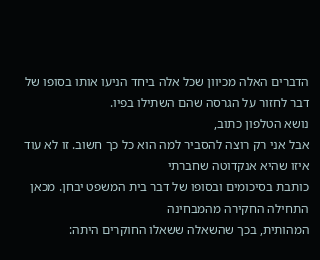הדברים האלה מכיוון שכל אלה ביחד הניעו אותו בסופו של
דבר לחזור על הגרסה שהם השתילו בפיו.
נושא הטלפון כתוב,
אבל אני רק רוצה להסביר למה הוא כל כך חשוב. זו לא עוד איזו שהיא אנקדוטה שחברתי
כותבת בסיכומים ובסופו של דבר בית המשפט יבחן. מכאן התחילה החקירה מהמבחינה
המהותית, בכך שהשאלה ששאלו החוקרים היתה: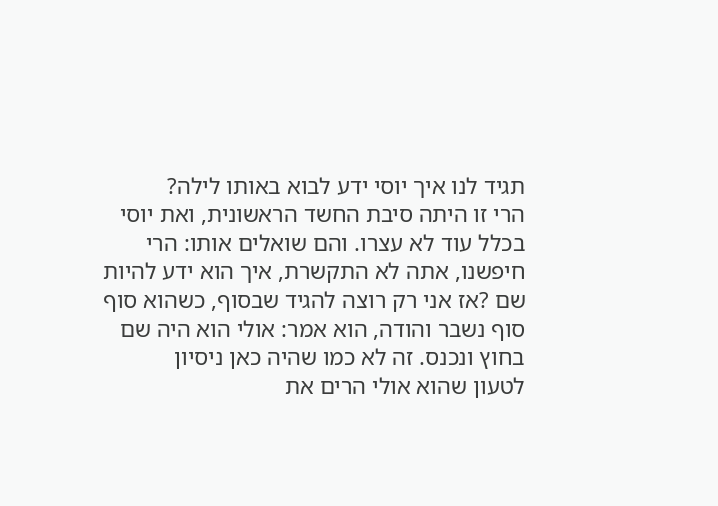תגיד לנו איך יוסי ידע לבוא באותו לילה?
הרי זו היתה סיבת החשד הראשונית, ואת יוסי בכלל עוד לא עצרו. והם שואלים אותו: הרי
חיפשנו, אתה לא התקשרת, איך הוא ידע להיות שם ?אז אני רק רוצה להגיד שבסוף, כשהוא סוף
סוף נשבר והודה, הוא אמר: אולי הוא היה שם בחוץ ונכנס. זה לא כמו שהיה כאן ניסיון
לטעון שהוא אולי הרים את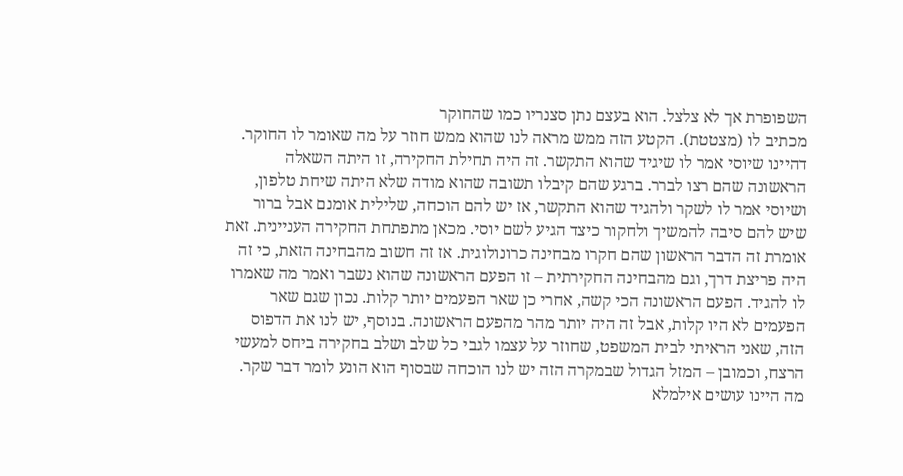השפופרת אך לא צלצל. הוא בעצם נתן סצנריו כמו שהחוקר
מכתיב לו (מצטטת). הקטע הזה ממש מראה לנו שהוא ממש חוזר על מה שאומר לו החוקר.
דהיינו שיוסי אמר לו שיגיד שהוא התקשר. זה היה תחילת החקירה, זו היתה השאלה
הראשונה שהם רצו לברר. ברגע שהם קיבלו תשובה שהוא מודה שלא היתה שיחת טלפון,
ושיוסי אמר לו לשקר ולהגיד שהוא התקשר, אז יש להם הוכחה, שלילית אומנם אבל ברור
שיש להם סיבה להמשיך ולחקור כיצד הגיע לשם יוסי. מכאן מתפתחת החקירה העניינית. זאת
אומרת זה הדבר הראשון שהם חקרו מבחינה כרונולוגית. אז זה חשוב מהבחינה הזאת, כי זה
היה פריצת דרך, וגם מהבחינה החקירתית – זו הפעם הראשונה שהוא נשבר ואמר מה שאמרו
לו להגיד. הפעם הראשונה הכי קשה, אחרי כן שאר הפעמים יותר קלות. נכון שגם שאר
הפעמים לא היו קלות, אבל זה היה יותר מהר מהפעם הראשונה. בנוסף, יש לנו את הדפוס
הזה, שאני הראיתי לבית המשפט, שחוזר על עצמו לגבי כל שלב ושלב בחקירה ביחס למעשי
הרצח, וכמובן – המזל הגדול שבמקרה הזה יש לנו הוכחה שבסוף הוא הונע לומר דבר שקר.
מה היינו עושים אילמלא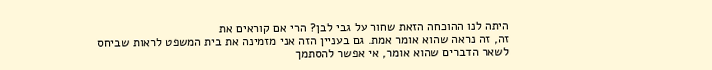היתה לנו ההוכחה הזאת שחור על גבי לבן? הרי אם קוראים את
זה, זה נראה שהוא אומר אמת. גם בעניין הזה אני מזמינה את בית המשפט לראות שביחס
לשאר הדברים שהוא אומר, אי אפשר להסתמך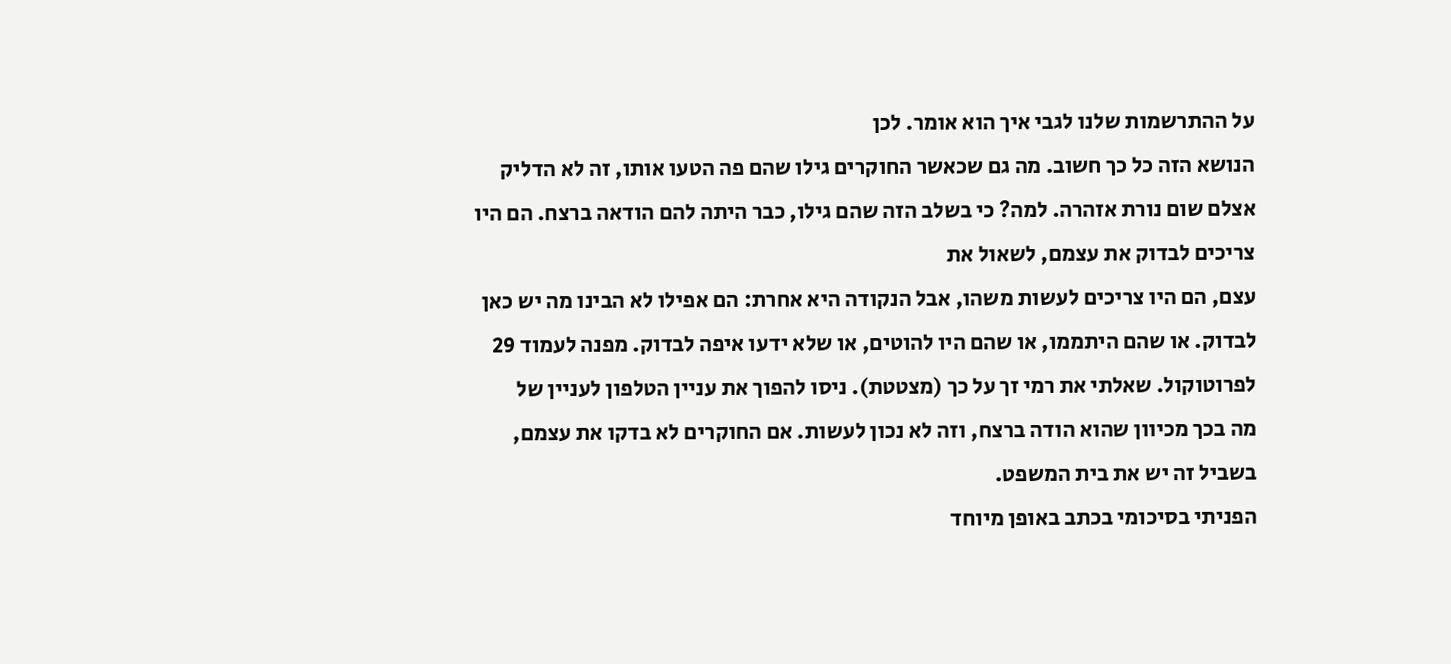על ההתרשמות שלנו לגבי איך הוא אומר. לכן
הנושא הזה כל כך חשוב. מה גם שכאשר החוקרים גילו שהם פה הטעו אותו, זה לא הדליק
אצלם שום נורת אזהרה. למה? כי בשלב הזה שהם גילו, כבר היתה להם הודאה ברצח. הם היו
צריכים לבדוק את עצמם, לשאול את
עצם, הם היו צריכים לעשות משהו, אבל הנקודה היא אחרת: הם אפילו לא הבינו מה יש כאן
לבדוק. או שהם היתממו, או שהם היו להוטים, או שלא ידעו איפה לבדוק. מפנה לעמוד 29
לפרוטוקול. שאלתי את רמי זך על כך (מצטטת). ניסו להפוך את עניין הטלפון לעניין של
מה בכך מכיוון שהוא הודה ברצח, וזה לא נכון לעשות. אם החוקרים לא בדקו את עצמם,
בשביל זה יש את בית המשפט.
הפניתי בסיכומי בכתב באופן מיוחד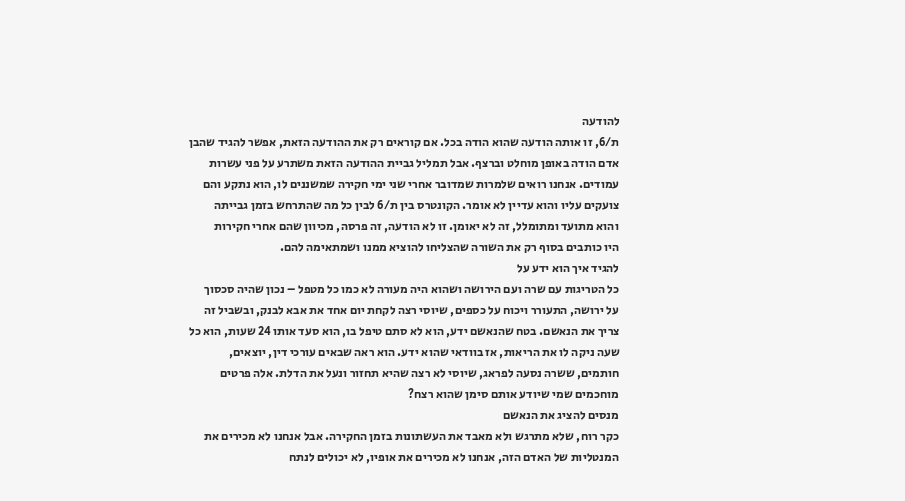להודעה
ת/6, זו אותה הודעה שהוא הודה בכל. אם קוראים רק את ההודעה הזאת, אפשר להגיד שהבן
אדם הודה באופן מוחלט וברצף. אבל תמליל גביית ההודעה הזאת משתרע על פני עשרות
עמודים. אנחנו רואים שלמרות שמדובר אחרי שני ימי חקירה שמשננים לו, הוא נתקע והם
צועקים עליו והוא עדיין לא אומר. הקונטרס בין ת/6 לבין כל מה שהתרחש בזמן גבייתה
והוא מתועד ומתומלל, זה לא יאומן. זו לא הודעה, זה פרסה, מכיוון שהם אחרי חקירות
היו כותבים בסוף רק את השורה שהצליחו להוציא ממנו ושמתאימה להם.
להגיד איך הוא ידע על
כל הטריגות עם שרה ועם הירושה ושהוא היה מעורה לא כמו כל מטפל – נכון שהיה סכסוך
על ירושה, התעורר ויכוח על כספים, שיוסי רצה לקחת יום אחד את אבא לבנק, ובשביל זה
צריך את הנאשם. בטח שהנאשם ידע, הוא לא סתם טיפל בו, הוא סעד אותו 24 שעות, הוא כל
שעה ניקה לו את הריאות, אז בוודאי שהוא ידע. הוא ראה שבאים עורכי דין, יוצאים,
חותמים, ששרה נסעה לפראג, שיוסי לא רצה שהיא תחזור ונעל את הדלת. אלה פרטים
מוחכמים שמי שיודע אותם סימן שהוא רצח?
מנסים להציג את הנאשם
כקר רוח, שלא מתרגש ולא מאבד את העשתונות בזמן החקירה. אבל אנחנו לא מכירים את
המנטליות של האדם הזה, אנחנו לא מכירים את אופיו, לא יכולים לנתח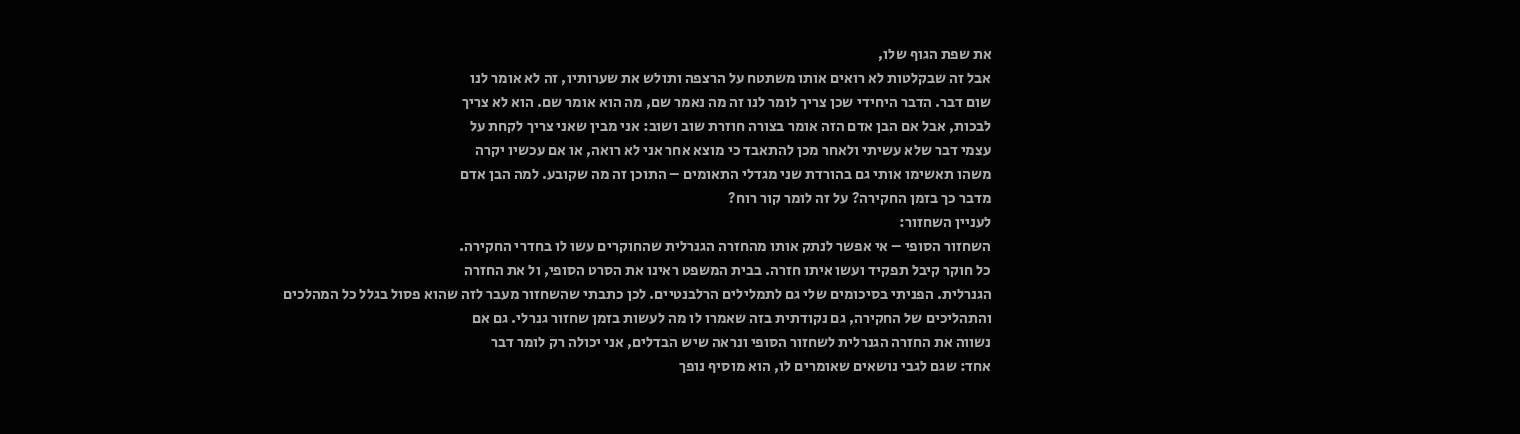את שפת הגוף שלו,
אבל זה שבקלטות לא רואים אותו משתטח על הרצפה ותולש את שערותיו, זה לא אומר לנו
שום דבר. הדבר היחידי שכן צריך לומר לנו זה מה נאמר שם, מה הוא אומר שם. הוא לא צריך
לבכות, אבל אם הבן אדם הזה אומר בצורה חוזרת שוב ושוב: אני מבין שאני צריך לקחת על
עצמי דבר שלא עשיתי ולאחר מכן להתאבד כי מוצא אחר אני לא רואה, או אם עכשיו יקרה
משהו תאשימו אותי גם בהורדת שני מגדלי התאומים – התוכן זה מה שקובע. למה הבן אדם
מדבר כך בזמן החקירה? על זה לומר קור רוח?
לעניין השחזור:
השחזור הסופי – אי אפשר לנתק אותו מהחזרה הגנרלית שהחוקרים עשו לו בחדרי החקירה.
כל חוקר קיבל תפקיד ועשו איתו חזרה. בבית המשפט ראינו את הסרט הסופי, ול את החזרה
הגנרלית. הפניתי בסיכומים שלי גם לתמלילים הרלבנטיים. לכן כתבתי שהשחזור מעבר לזה שהוא פסול בגלל כל המהלכים
והתהליכים של החקירה, גם נקודתית בזה שאמרו לו מה לעשות בזמן שחזור גנרלי. גם אם
נשווה את החזרה הגנרלית לשחזור הסופי ונראה שיש הבדלים, אני יכולה רק לומר דבר
אחד: שגם לגבי נושאים שאומרים לו, הוא מוסיף נופך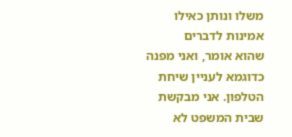משלו ונותן כאילו אמינות לדברים
שהוא אומר, ואני מפנה כדוגמא לעניין שיחת הטלפון. אני מבקשת שבית המשפט לא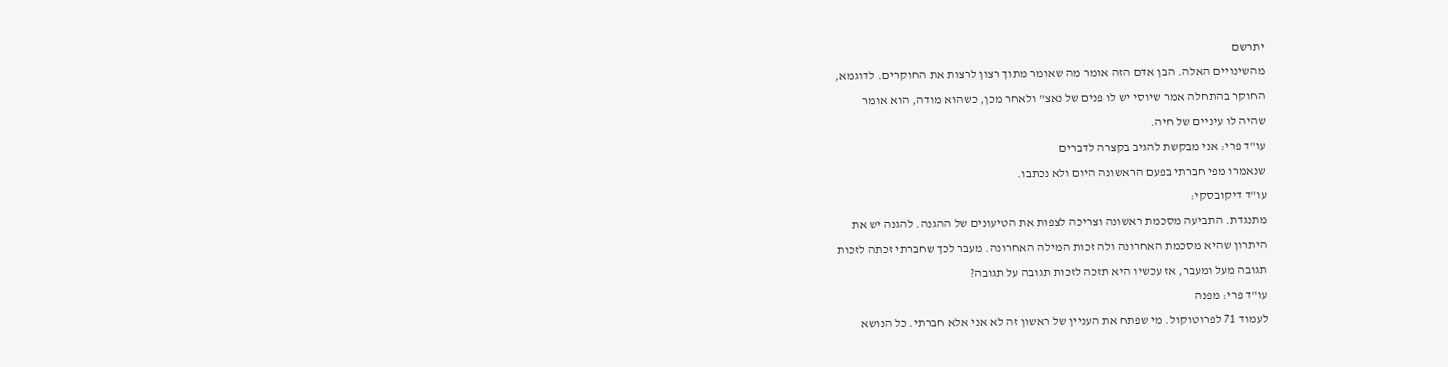יתרשם
מהשינויים האלה. הבן אדם הזה אומר מה שאומר מתוך רצון לרצות את החוקרים. לדוגמא,
החוקר בהתחלה אמר שיוסי יש לו פנים של נאצ" ולאחר מכן, כשהוא מודה, הוא אומר
שהיה לו עיניים של חיה.
עו"ד פרי: אני מבקשת להגיב בקצרה לדברים
שנאמרו מפי חברתי בפעם הראשונה היום ולא נכתבו.
עו"ד דיקובסקי:
מתנגדת. התביעה מסכמת ראשונה וצריכה לצפות את הטיעונים של ההגנה. להגנה יש את
היתרון שהיא מסכמת האחרונה ולה זכות המילה האחרונה. מעבר לכך שחברתי זכתה לזכות
תגובה מעל ומעבר, אז עכשיו היא תזכה לזכות תגובה על תגובה?
עו"ד פרי: מפנה
לעמוד 71 לפרוטוקול. מי שפתח את העניין של ראשון זה לא אני אלא חברתי. כל הנושא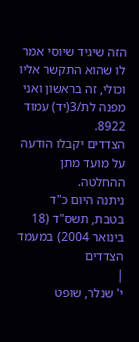הזה שיגיד שיוסי אמר לו שהוא התקשר אליו וכולי, זה בראשון ואני מפנה לת/3(יד) עמוד
8922.
הצדדים יקבלו הודעה על מועד מתן ההחלטה.
ניתנה היום כ"ד בטבת, תשס"ד (18 בינואר 2004) במעמד
הצדדים
|
י' שנלר, שופט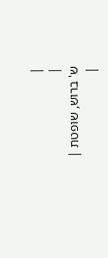|
|
ש' ברוש, שופטת |
|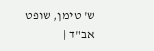ש' טימן, שופט אב"ד |